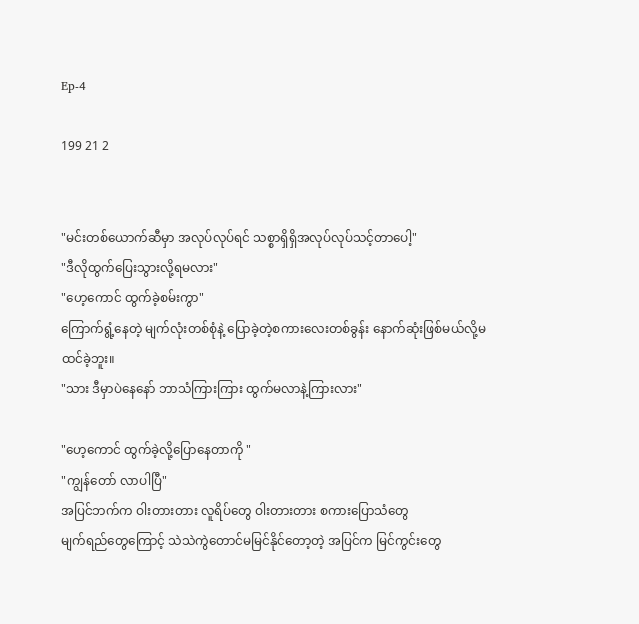Ep-4

199 21 2


"မင်းတစ်ယောက်ဆီမှာ အလုပ်လုပ်ရင် သစ္စာရှိရှိအလုပ်လုပ်သင့်တာပေါ့"
"ဒီလိုထွက်ပြေးသွားလို့ရမလား"
"ဟေ့ကောင် ထွက်ခဲ့စမ်းကွာ"
ကြောက်ရွံ့နေတဲ့ မျက်လုံးတစ်စုံနဲ့ ပြောခဲ့တဲ့စကားလေးတစ်ခွန်း နောက်ဆုံးဖြစ်မယ်လို့မထင်ခဲ့ဘူး။
"သား ဒီမှာပဲနေနော် ဘာသံကြားကြား ထွက်မလာနဲ့ကြားလား"

"ဟေ့ကောင် ထွက်ခဲ့လို့ပြောနေတာကို "
"ကျွန်တော် လာပါပြီ"
အပြင်ဘက်က ဝါးတားတား လူရိပ်တွေ ဝါးတားတား စကားပြောသံတွေ
မျက်ရည်တွေကြောင့် သဲသဲကွဲတောင်မမြင်နိုင်တော့တဲ့ အပြင်က မြင်ကွင်းတွေ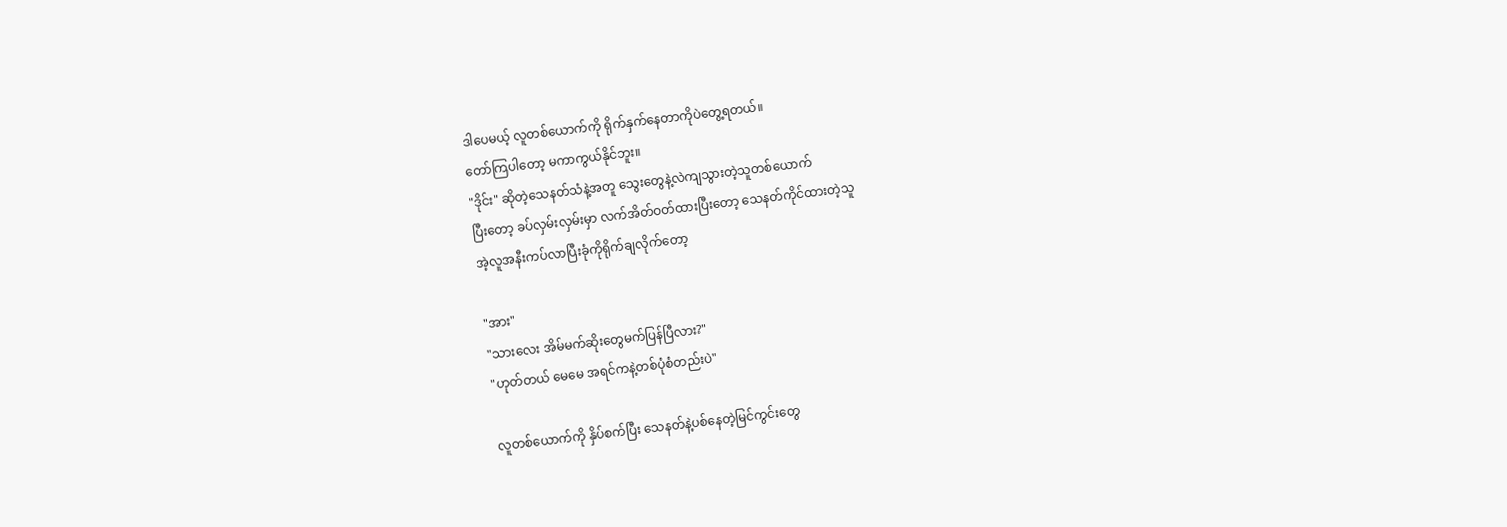ဒါပေမယ့် လူတစ်ယောက်ကို ရိုက်နှက်နေတာကိုပဲတွေ့ရတယ်။
တော်ကြပါတော့ မကာကွယ်နိုင်ဘူး။
"ဒိုင်း" ဆိုတဲ့သေနတ်သံနဲ့အတူ သွေးတွေနဲ့လဲကျသွားတဲ့သူတစ်ယောက်
ပြီးတော့ ခပ်လှမ်းလှမ်းမှာ လက်အိတ်ဝတ်ထားပြီးတော့ သေနတ်ကိုင်ထားတဲ့သူ
အဲ့လူအနီးကပ်လာပြီးခုံကိုရိုက်ချလိုက်တော့

"အား"
"သားလေး အိမ်မက်ဆိုးတွေမက်ပြန်ပြီလား?"
"ဟုတ်တယ် မေမေ အရင်ကနဲ့တစ်ပုံစံတည်းပဲ"

လူတစ်ယောက်ကို နှိပ်စက်ပြီး သေနတ်နဲ့ပစ်နေတဲ့မြင်ကွင်းတွေ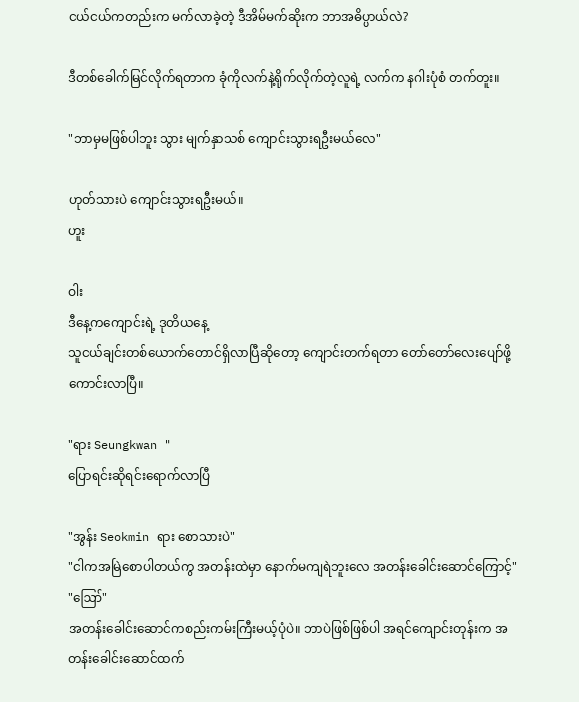ငယ်ငယ်ကတည်းက မက်လာခဲ့တဲ့ ဒီအိမ်မက်ဆိုးက ဘာအဓိပ္ပာယ်လဲ?

ဒီတစ်ခေါက်မြင်လိုက်ရတာက ခုံကိုလက်နဲ့ရိုက်လိုက်တဲ့လူရဲ့ လက်က နဂါးပုံစံ တက်တူး။

"ဘာမှမဖြစ်ပါဘူး သွား မျက်နှာသစ် ကျောင်းသွားရဦးမယ်လေ"

ဟုတ်သားပဲ ကျောင်းသွားရဦးမယ်။
ဟူး

ဝါး
ဒီနေ့ကကျောင်းရဲ့ ဒုတိယနေ့
သူငယ်ချင်းတစ်ယောက်တောင်ရှိလာပြီဆိုတော့ ကျောင်းတက်ရတာ တော်တော်လေးပျော်ဖို့ကောင်းလာပြီ။

"ရား Seungkwan "
ပြောရင်းဆိုရင်းရောက်လာပြီ

"အွန်း Seokmin ရား စောသားပဲ"
"ငါကအမြဲစောပါတယ်ကွ အတန်းထဲမှာ နောက်မကျရဲဘူးလေ အတန်းခေါင်းဆောင်ကြောင့်"
"ဪ"
အတန်းခေါင်းဆောင်ကစည်းကမ်းကြီးမယ့်ပုံပဲ။ ဘာပဲဖြစ်ဖြစ်ပါ အရင်ကျောင်းတုန်းက အတန်းခေါင်းဆောင်ထက်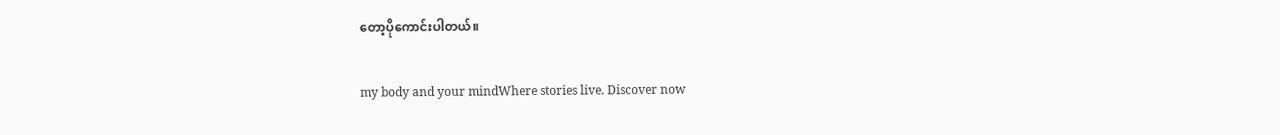တော့ပိုကောင်းပါတယ်။

my body and your mindWhere stories live. Discover now